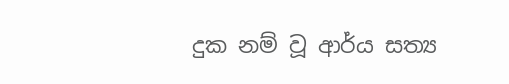දුක නම් වූ ආර්ය සත්‍ය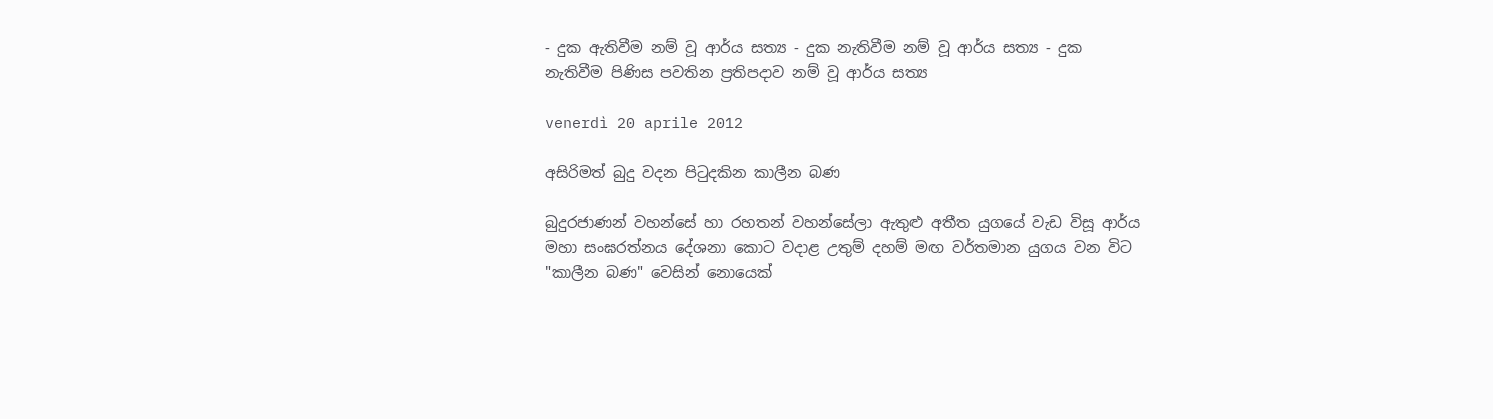- දුක ඇතිවීම නම් වූ ආර්ය සත්‍ය - දුක නැතිවීම නම් වූ ආර්ය සත්‍ය - දුක නැතිවීම පිණිස පවතින ප්‍රතිපදාව නම් වූ ආර්ය සත්‍ය

venerdì 20 aprile 2012

අසිරිමත් බුදු වදන පිටුදකින කාලීන බණ

බුදුරජාණන් වහන්සේ හා රහතන් වහන්සේලා ඇතුළු අතීත යුගයේ වැඩ විසූ ආර්ය මහා සංඝරත්නය දේශනා කොට වදාළ උතුම් දහම් මඟ වර්තමාන යුගය වන විට "කාලීන බණ" වෙසින් නොයෙක්‌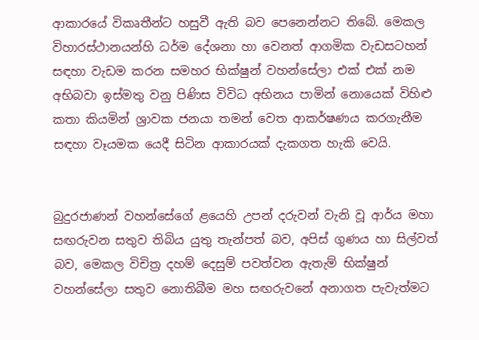ආකාරයේ විකෘතීන්ට හසුවී ඇති බව පෙනෙන්නට තිබේ. මෙකල විහාරස්‌ථානයන්හි ධර්ම දේශනා හා වෙනත් ආගමික වැඩසටහන් සඳහා වැඩම කරන සමහර භික්‌ෂුන් වහන්සේලා එක්‌ එක්‌ නම අභිබවා ඉස්‌මතු වනු පිණිස විවිධ අභිනය පාමින් නොයෙක්‌ විහිළු කතා කියමින් ශ්‍රාවක ජනයා තමන් වෙත ආකර්ෂණය කරගැනීම සඳහා වෑයමක යෙදී සිටින ආකාරයක්‌ දැකගත හැකි වෙයි.


බුදුරජාණන් වහන්සේගේ ළයෙහි උපන් දරුවන් වැනි වූ ආර්ය මහා සඟරුවන සතුව තිබිය යුතු තැන්පත් බව, අපිස්‌ ගුණය හා සිල්වත් බව, මෙකල විචිත්‍ර දහම් දෙසුම් පවත්වන ඇතැම් භික්‌ෂුන් වහන්සේලා සතුව නොතිබීම මහ සඟරුවනේ අනාගත පැවැත්මට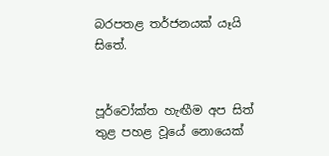බරපතළ තර්ජනයක්‌ යෑයි සිතේ.


පූර්වෝක්‌ත හැඟීම අප සිත් තුළ පහළ වූයේ නොයෙක්‌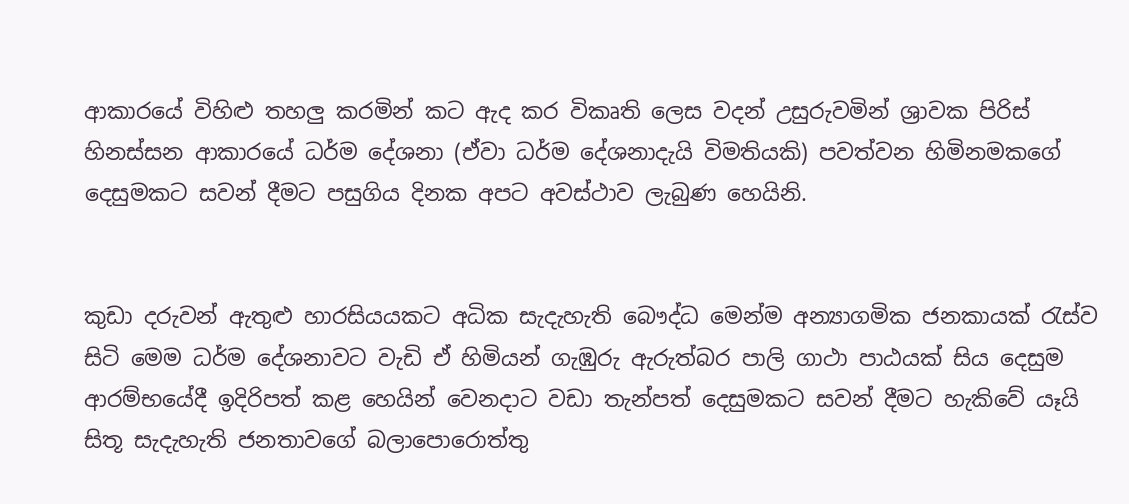ආකාරයේ විහිළු තහලු කරමින් කට ඇද කර විකෘති ලෙස වදන් උසුරුවමින් ශ්‍රාවක පිරිස්‌ හිනස්‌සන ආකාරයේ ධර්ම දේශනා (ඒවා ධර්ම දේශනාදැයි විමතියකි) පවත්වන හිමිනමකගේ දෙසුමකට සවන් දීමට පසුගිය දිනක අපට අවස්‌ථාව ලැබුණ හෙයිනි.


කුඩා දරුවන් ඇතුළු හාරසියයකට අධික සැදැහැති බෞද්ධ මෙන්ම අන්‍යාගමික ජනකායක්‌ රැස්‌ව සිටි මෙම ධර්ම දේශනාවට වැඩි ඒ හිමියන් ගැඹුරු ඇරුත්බර පාලි ගාථා පාඨයක්‌ සිය දෙසුම ආරම්භයේදී ඉදිරිපත් කළ හෙයින් වෙනදාට වඩා තැන්පත් දෙසුමකට සවන් දීමට හැකිවේ යෑයි සිතූ සැදැහැති ජනතාවගේ බලාපොරොත්තු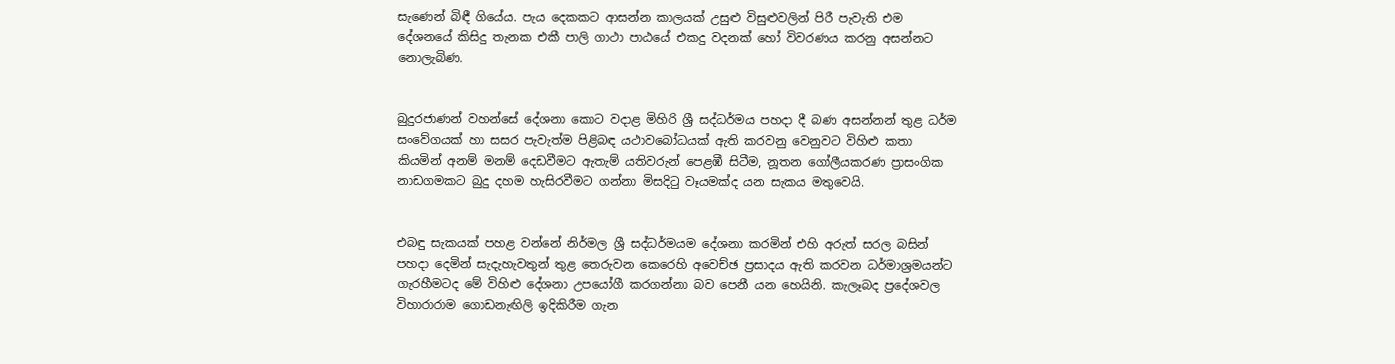සැණෙන් බිඳී ගියේය. පැය දෙකකට ආසන්න කාලයක්‌ උසුළු විසුළුවලින් පිරී පැවැති එම දේශනයේ කිසිදු තැනක එකී පාලි ගාථා පාඨයේ එකදු වදනක්‌ හෝ විවරණය කරනු අසන්නට නොලැබිණ.


බුදුරජාණන් වහන්සේ දේශනා කොට වදාළ මිහිරි ශ්‍රී සද්ධර්මය පහදා දී බණ අසන්නන් තුළ ධර්ම සංවේගයක්‌ හා සසර පැවැත්ම පිළිබඳ යථාවබෝධයක්‌ ඇති කරවනු වෙනුවට විහිළු කතා කියමින් අනම් මනම් දෙඩවීමට ඇතැම් යතිවරුන් පෙළඹී සිටීම, නූතන ගෝලීයකරණ ප්‍රාසංගික නාඩගමකට බුදු දහම හැසිරවීමට ගන්නා මිසදිටු වෑයමක්‌ද යන සැකය මතුවෙයි.


එබඳු සැකයක්‌ පහළ වන්නේ නිර්මල ශ්‍රී සද්ධර්මයම දේශනා කරමින් එහි අරුත් සරල බසින් පහදා දෙමින් සැදැහැවතුන් තුළ තෙරුවන කෙරෙහි අවෙච්ඡ ප්‍රසාදය ඇති කරවන ධර්මාශ්‍රමයන්ට ගැරහීමටද මේ විහිළු දේශනා උපයෝගී කරගන්නා බව පෙනී යන හෙයිනි. කැලෑබද ප්‍රදේශවල විහාරාරාම ගොඩනැඟිලි ඉදිකිරීම ගැන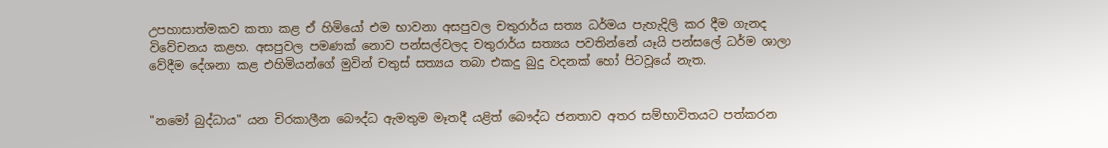උපහාසාත්මකව කතා කළ ඒ හිමියෝ එම භාවනා අසපුවල චතුරාර්ය සත්‍ය ධර්මය පැහැදිලි කර දීම ගැනද විවේචනය කළහ. අසපුවල පමණක්‌ නොව පන්සල්වලද චතුරාර්ය සත්‍යය පවතින්නේ යෑයි පන්සලේ ධර්ම ශාලා වේදීම දේශනා කළ එහිමියන්ගේ මුවින් චතුස්‌ සත්‍යය තබා එකදු බුදු වදනක්‌ හෝ පිටවූයේ නැත.


"නමෝ බුද්ධාය" යන චිරකාලීන බෞද්ධ ඇමතුම මෑතදී යළිත් බෞද්ධ ජනතාව අතර සම්භාවිතයට පත්කරන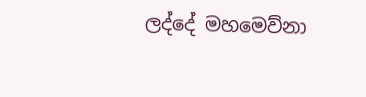ලද්දේ මහමෙව්නා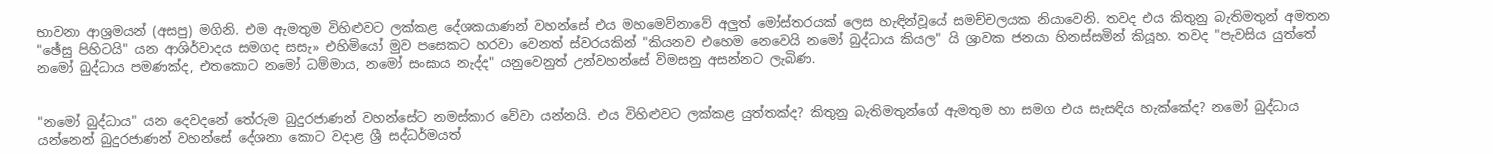භාවනා ආශ්‍රමයන් (අසපු) මගිනි. එම ඇමතුම විහිළුවට ලක්‌කළ දේශකයාණන් වහන්සේ එය මහමෙව්නාවේ අලුත් මෝස්‌තරයක්‌ ලෙස හැඳින්වූයේ සමච්චලයක නියාවෙනි. තවද එය කිතුනු බැතිමතුන් අමතන "ඡේසු පිහිටයි" යන ආශිර්වාදය සමගද සසැ» එහිමියෝ මුව පසෙකට හරවා වෙනත් ස්‌වරයකින් "කියනව එහෙම නෙවෙයි නමෝ බුද්ධාය කියල" යි ශ්‍රාවක ජනයා හිනස්‌සමින් කියූහ. තවද "පැවසිය යුත්තේ නමෝ බුද්ධාය පමණක්‌ද, එතකොට නමෝ ධම්මාය, නමෝ සංඝාය නැද්ද" යනුවෙනුත් උන්වහන්සේ විමසනු අසන්නට ලැබිණ.


"නමෝ බුද්ධාය" යන දෙවදනේ තේරුම බුදුරජාණන් වහන්සේට නමස්‌කාර වේවා යන්නයි. එය විහිළුවට ලක්‌කළ යුත්තක්‌ද? කිතුනු බැතිමතුන්ගේ ඇමතුම හා සමග එය සැසඳිය හැක්‌කේද? නමෝ බුද්ධාය යන්නෙන් බුදුරජාණන් වහන්සේ දේශනා කොට වදාළ ශ්‍රී සද්ධර්මයත්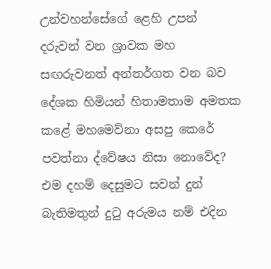උන්වහන්සේගේ ළෙහි උපන් දරුවන් වන ශ්‍රාවක මහ සඟරුවනත් අන්තර්ගත වන බව දේශක හිමියන් හිතාමතාම අමතක කළේ මහමෙව්නා අසපු කෙරේ පවත්නා ද්වේෂය නිසා නොවේද? එම දහම් දෙසුමට සවන් දුන් බැතිමතුන් දුටු අරුමය නම් එදින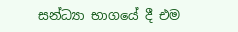සන්ධ්‍යා භාගයේ දී එම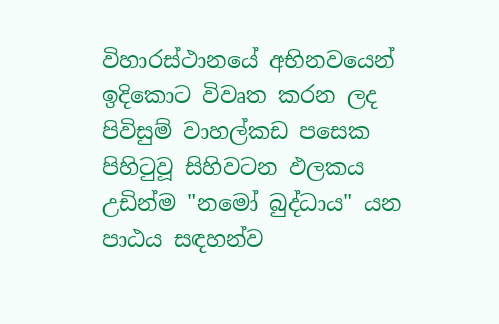විහාරස්‌ථානයේ අභිනවයෙන් ඉදිකොට විවෘත කරන ලද පිවිසුම් වාහල්කඩ පසෙක පිහිටුවූ සිහිවටන ඵලකය උඩින්ම "නමෝ බුද්ධාය" යන පාඨය සඳහන්ව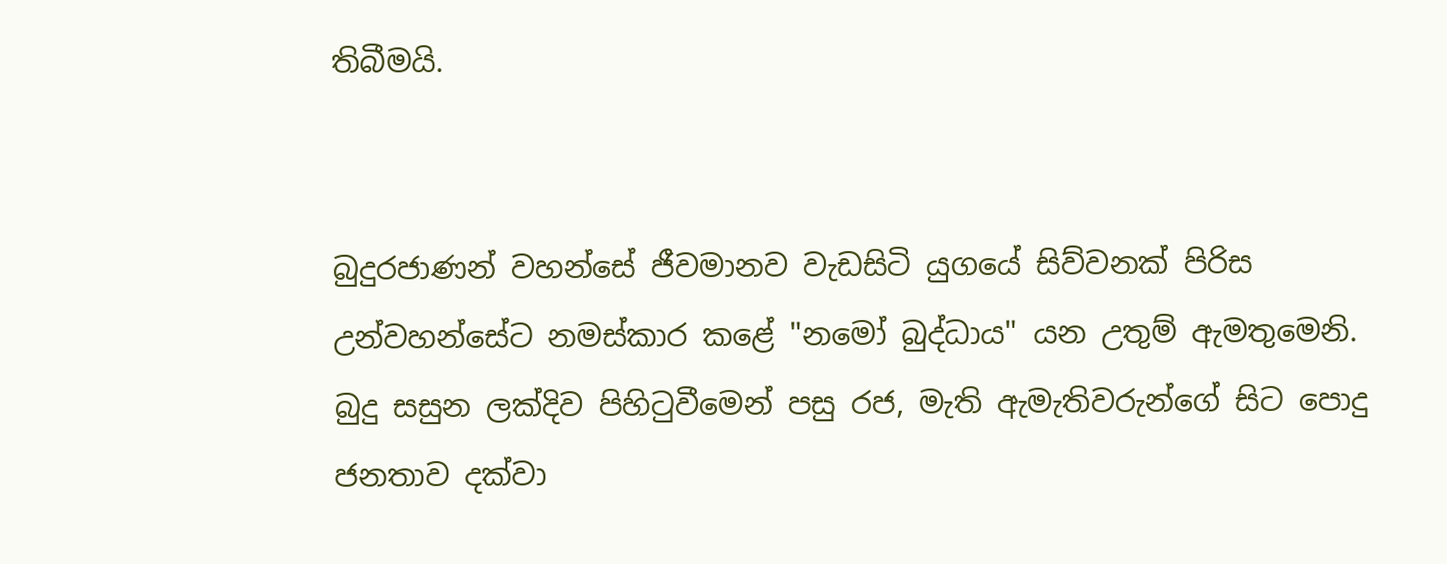තිබීමයි.


බුදුරජාණන් වහන්සේ ජීවමානව වැඩසිටි යුගයේ සිව්වනක්‌ පිරිස උන්වහන්සේට නමස්‌කාර කළේ "නමෝ බුද්ධාය" යන උතුම් ඇමතුමෙනි. බුදු සසුන ලක්‌දිව පිහිටුවීමෙන් පසු රජ, මැති ඇමැතිවරුන්ගේ සිට පොදු ජනතාව දක්‌වා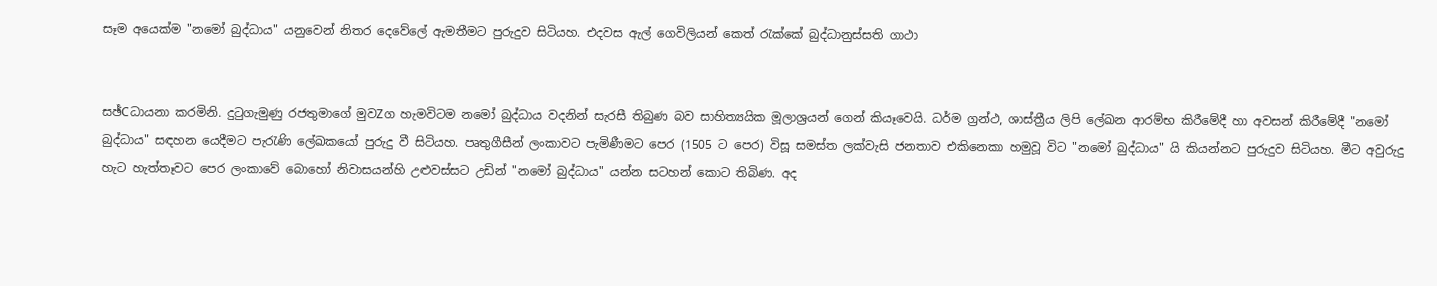සෑම අයෙක්‌ම "නමෝ බුද්ධාය" යනුවෙන් නිතර දෙවේලේ ඇමතීමට පුරුදුව සිටියහ. එදවස ඇල් ගෙවිලියන් කෙත් රැක්‌කේ බුද්ධානුස්‌සති ගාථා


සඡ්Cධායනා කරමිනි. දුටුගැමුණු රජතුමාගේ මුවZග හැමවිටම නමෝ බුද්ධාය වදනින් සැරසී තිබුණ බව සාහිත්‍යයික මූලාශ්‍රයන් ගෙන් කියෑවෙයි. ධර්ම ග්‍රන්ථ, ශාස්‌ත්‍රීය ලිපි ලේඛන ආරම්භ කිරීමේදී හා අවසන් කිරීමේදී "නමෝ බුද්ධාය" සඳහන යෙදීමට පැරැණි ලේඛකයෝ පුරුදු වී සිටියහ. පෘතුගීසීන් ලංකාවට පැමිණීමට පෙර (1505 ට පෙර) විසූ සමස්‌ත ලක්‌වැසි ජනතාව එකිනෙකා හමුවූ විට "නමෝ බුද්ධාය" යි කියන්නට පුරුදුව සිටියහ. මීට අවුරුදු හැට හැත්තෑවට පෙර ලංකාවේ බොහෝ නිවාසයන්හි උළුවස්‌සට උඩින් "නමෝ බුද්ධාය" යන්න සටහන් කොට තිබිණ. අද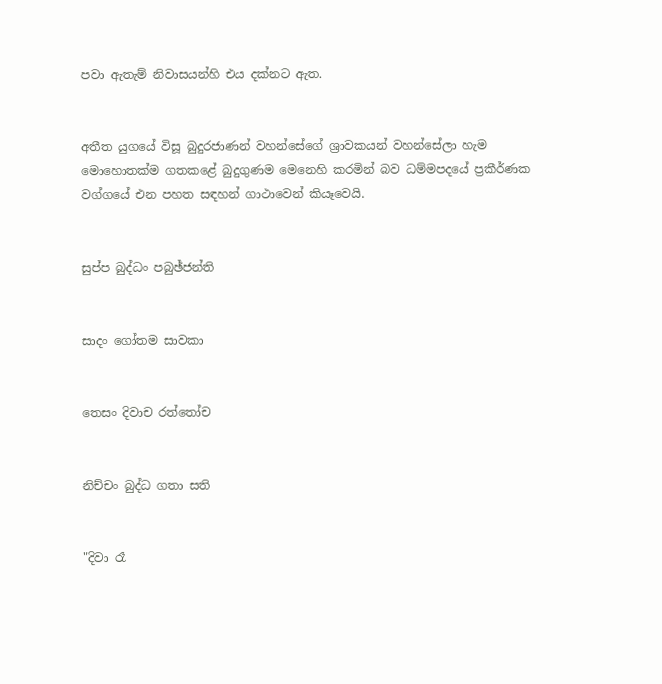පවා ඇතැම් නිවාසයන්හි එය දක්‌නට ඇත.


අතීත යුගයේ විසූ බුදුරජාණන් වහන්සේගේ ශ්‍රාවකයන් වහන්සේලා හැම මොහොතක්‌ම ගතකළේ බුදුගුණම මෙනෙහි කරමින් බව ධම්මපදයේ ප්‍රකීර්ණක වග්ගයේ එන පහත සඳහන් ගාථාවෙන් කියෑවෙයි.


සුප්ප බුද්ධං පබුඡ්ජන්ති


සාදං ගෝතම සාවකා


තෙසං දිවාච රත්තෝච


නිච්චං බුද්ධ ගතා සති


"දිවා රෑ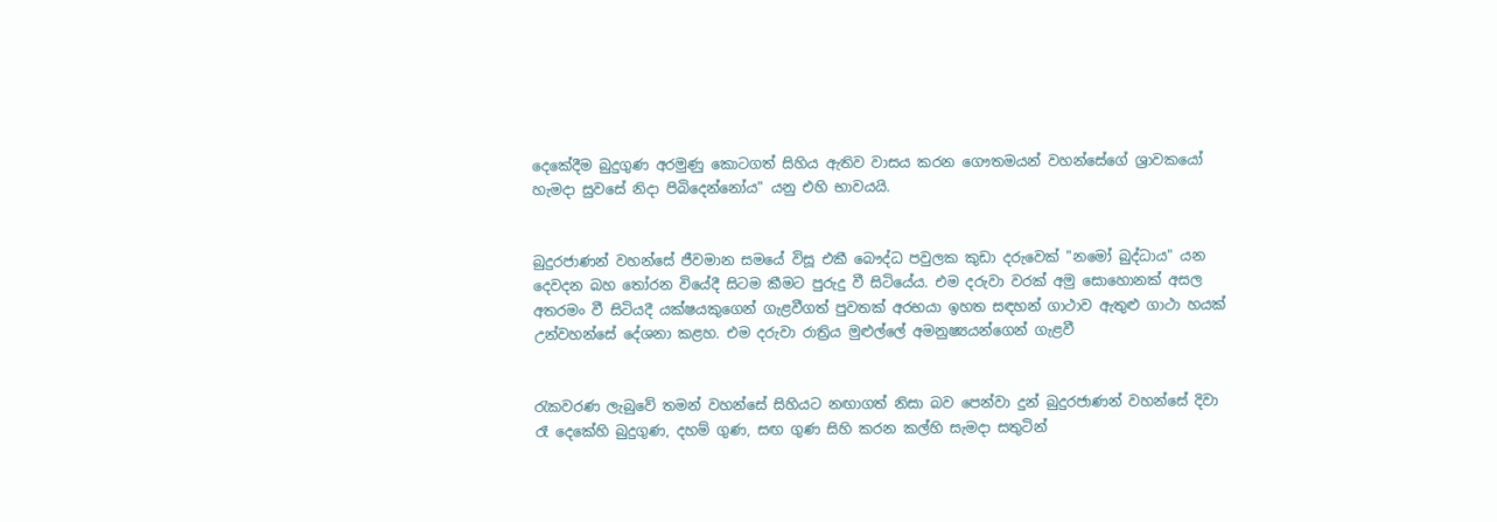දෙකේදීම බුදුගුණ අරමුණු කොටගත් සිහිය ඇතිව වාසය කරන ගෞතමයන් වහන්සේගේ ශ්‍රාවකයෝ හැමදා සුවසේ නිදා පිබිදෙන්නෝය" යනු එහි භාවයයි.


බුදුරජාණන් වහන්සේ ජීවමාන සමයේ විසූ එකී බෞද්ධ පවුලක කුඩා දරුවෙක්‌ "නමෝ බුද්ධාය" යන දෙවදන බහ තෝරන වියේදී සිටම කීමට පුරුදු වී සිටියේය. එම දරුවා වරක්‌ අමු සොහොනක්‌ අසල අතරමං වී සිටියදී යක්‌ෂයකුගෙන් ගැළවීගත් පුවතක්‌ අරභයා ඉහත සඳහන් ගාථාව ඇතුළු ගාථා හයක්‌ උන්වහන්සේ දේශනා කළහ. එම දරුවා රාත්‍රිය මුළුල්ලේ අමනුෂ්‍යයන්ගෙන් ගැළවී


රැකවරණ ලැබුවේ තමන් වහන්සේ සිහියට නඟාගත් නිසා බව පෙන්වා දුන් බුදුරජාණන් වහන්සේ දිවා රෑ දෙකේහි බුදුගුණ, දහම් ගුණ, සඟ ගුණ සිහි කරන කල්හි සැමදා සතුටින්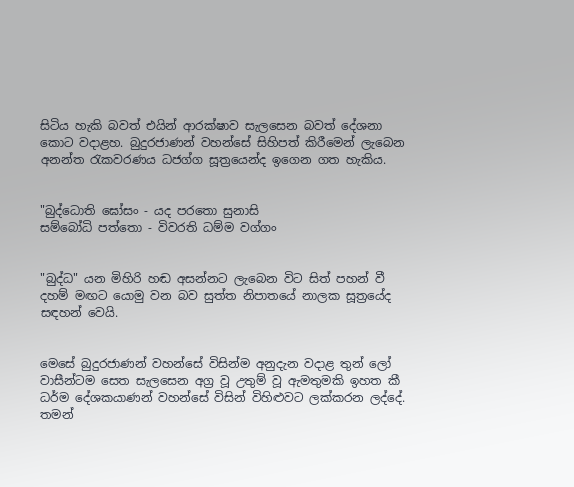සිටිය හැකි බවත් එයින් ආරක්‌ෂාව සැලසෙන බවත් දේශනා කොට වදාළහ. බුදුරජාණන් වහන්සේ සිහිපත් කිරීමෙන් ලැබෙන අනන්ත රැකවරණය ධජග්ග සූත්‍රයෙන්ද ඉගෙන ගත හැකිය.


"බුද්ධොති ඝෝසං - යද පරතො සුනාසි
සම්බෝධි පත්තො - විවරති ධම්ම වග්ගං


"බුද්ධ" යන මිහිරි හඬ අසන්නට ලැබෙන විට සිත් පහන් වී දහම් මඟට යොමු වන බව සුත්ත නිපාතයේ නාලක සූත්‍රයේද සඳහන් වෙයි.


මෙසේ බුදුරජාණන් වහන්සේ විසින්ම අනුදැන වදාළ තුන් ලෝ වාසීන්ටම සෙත සැලසෙන අග්‍ර වූ උතුම් වූ ඇමතුමකි ඉහත කී ධර්ම දේශකයාණන් වහන්සේ විසින් විහිළුවට ලක්‌කරන ලද්දේ. තමන්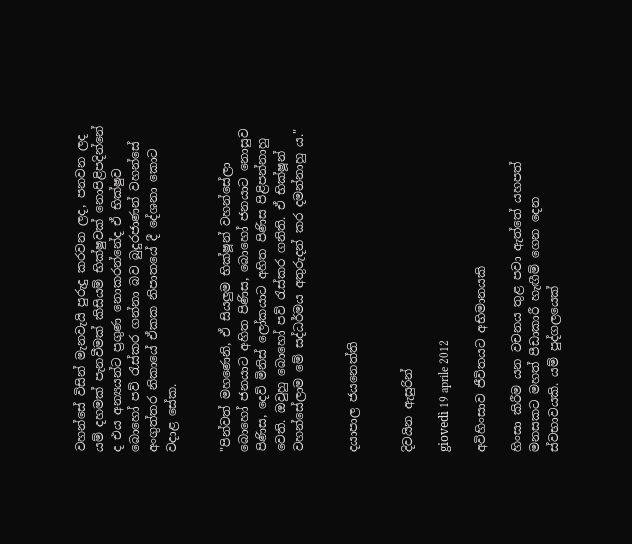වහන්සේ විසින් මැනවැයි පුරුදු කරවන ලද, පනවන ලද යම් දහමක්‌ පැනවීමක්‌ කිසියම් භික්‌ෂුවක්‌ නොපිළිපදින්නේ ද එය අන්‍යයන්ට ප්‍රගුණ නොකරන්නේද ඒ භික්‌ෂුව බොහෝ පව් රැස්‌කර ගන්නා බව බුදුරජාණන් වහන්සේ අංගුත්තර නිකායේ ඒකක නිපාතයේ දී දේශනා කොට වදාළ සේක.


"පින්වත් මහණෙනි, ඒ සියලුම භික්‌ෂූන් වහන්සේලා බොහෝ ජනයාට අහිත පිණිස, බොහෝ ජනයාට නොසුව පිණිස, දෙව් මිනිස්‌ ලෝකයාට අහිත පිණිස පිළිපන්නාහු වෙති. ඔවුහු බොහෝ පව් රැස්‌කර ගනිති. ඒ භික්‌ෂූන් වහන්සේලාම මේ සද්ධර්මය අතුරුදන් කර දමන්නාහු ය."


දයාපාල ජයනෙත්ති


දිවයින ඇසුරින්

giovedì 19 aprile 2012

අවිහිංසාව ජීවිතයට අභිමානයකි

හිංසා කිරීම යන වචනය තුළ පවා ඇත්තේ යහපත් මනසකට මහත් පීඩාකාරී හැඟීම් ගෙන දෙන ස්වභාවයකි. යම් පුද්ගලයෙක්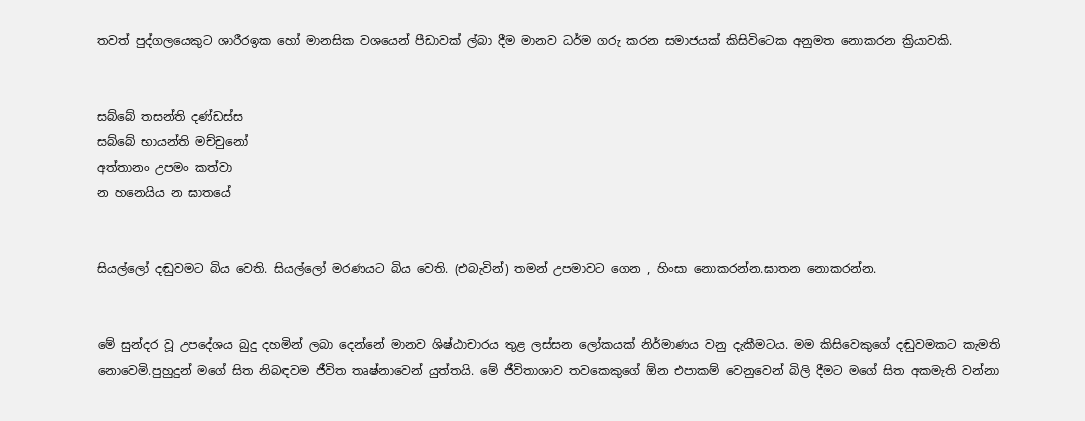තවත් පුද්ගලයෙකුට ශාරීරඉක හෝ මානසික වශයෙන් පීඩාවක් ල්බා දීම මානව ධර්ම ගරු කරන සමාජයක් කිසිවිටෙක අනුමත නොකරන ක්‍රියාවකි.


සබ්බේ තසන්ති දණ්ඩස්ස
සබ්බේ භායන්ති මච්චුනෝ
අත්තානං උපමං කත්වා
න හනෙයිය න ඝාතයේ


සියල්ලෝ දඬුවමට බිය වෙති. සියල්ලෝ මරණයට බිය වෙති. (එබැවින්) තමන් උපමාවට ගෙන , හිංසා නොකරන්න.ඝාතන නොකරන්න.


මේ සුන්දර වූ උපදේශය බුදු දහමින් ලබා දෙන්නේ මානව ශිෂ්ඨාචාරය තුළ ලස්සන ලෝකයක් නිර්මාණය වනු දැකීමටය. මම කිසිවෙකුගේ දඬුවමකට කැමති නොවෙමි.පුහුදුන් මගේ සිත නිබඳවම ජීවිත තෘෂ්නාවෙන් යුත්තයි. මේ ජීවිතාශාව තවකෙකුගේ ඕන එපාකම් වෙනුවෙන් බිලි දීමට මගේ සිත අකමැති වන්නා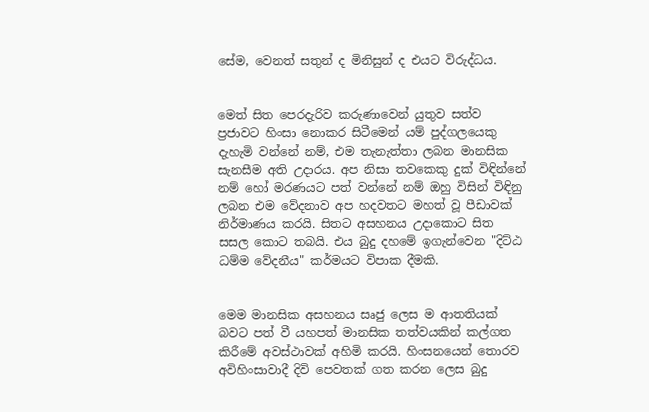සේම, වෙනත් සතුන් ද මිනිසුන් ද එයට විරුද්ධය.


මෙත් සිත පෙරදැරිව කරුණාවෙන් යුතුව සත්ව ප්‍රජාවට හිංසා නොකර සිටීමෙන් යම් පුද්ගලයෙකු දැහැමි වන්නේ නම්, එම තැනැත්තා ලබන මානසික සැනසීම අති උදාරය. අප නිසා තවකෙකු දුක් විඳින්නේ නම් හෝ මරණයට පත් වන්නේ නම් ඔහු විසින් විඳිනු ලබන එම වේදනාව අප හදවතට මහත් වූ පීඩාවක් නිර්මාණය කරයි. සිතට අසහනය උදාකොට සිත සසල කොට තබයි. එය බුදු දහමේ ඉගැන්වෙන "දිට්ඨ ධම්ම වේදනීය" කර්මයට විපාක දීමකි.


මෙම මානසික අසහනය සෘජු ලෙස ම ආතතියක් බවට පත් වී යහපත් මානසික තත්වයකින් කල්ගත කිරීමේ අවස්ථාවක් අහිමි කරයි. හිංසනයෙන් තොරව අවිහිංසාවාදී දිවි පෙවතක් ගත කරන ලෙස බුදු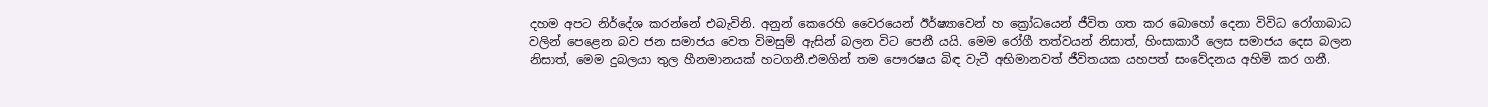දහම අපට නිර්දේශ කරන්නේ එබැවිනි. අනුන් කෙරෙහි වෛරයෙන් ඊර්ෂ්‍යාවෙන් හ ක්‍රෝධයෙන් ජීවිත ගත කර බොහෝ දෙනා විවිධ රෝගාබාධ වලින් පෙළෙන බව ජන සමාජය වෙත විමසුම් ඇසින් බලන විට පෙනී යයි. මෙම රෝගී තත්වයන් නිසාත්, හිංසාකාරී ලෙස සමාජය දෙස බලන නිසාත්, මෙම දුබලයා තුල හීනමානයක් හටගනී.එමගින් තම පෞරෂය බිඳ වැටී අභිමානවත් ජීවිතයක යහපත් සංවේදනය අහිමි කර ගනී.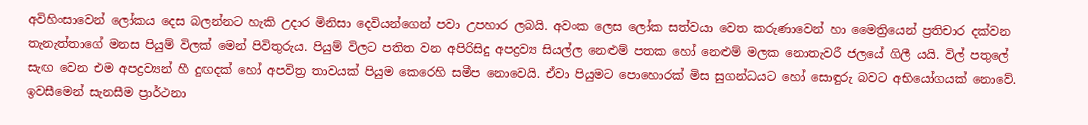අවිහිංසාවෙන් ලෝකය දෙස බලන්නට හැකි උදාර මිනිසා දෙවියන්ගෙන් පවා උපහාර ලබයි. අවංක ලෙස ලෝක සත්වයා වෙත කරුණාවෙන් හා මෛත්‍රියෙන් ප්‍රතිචාර දක්වන තැනැත්තාගේ මනස පියුම් විලක් මෙන් පිවිතුරුය. පියුම් විලට පතිත වන අපිරිසිදු අපද්‍රව්‍ය සියල්ල නෙළුම් පතක හෝ නෙළුම් මලක නොතැවරී ජලයේ ගිලී යයි. විල් පතුලේ සැඟ වෙන එම අපද්‍රව්‍යන් හී දුඟදක් හෝ අපවිත්‍ර තාවයක් පියුම කෙරෙහි සමීප නොවෙයි. ඒවා පියුමට පොහොරක් මිස සුගන්ධයට හෝ සොඳුරු බවට අභියෝගයක් නොවේ.
ඉවසීමෙන් සැනසීම ප්‍රාර්ථනා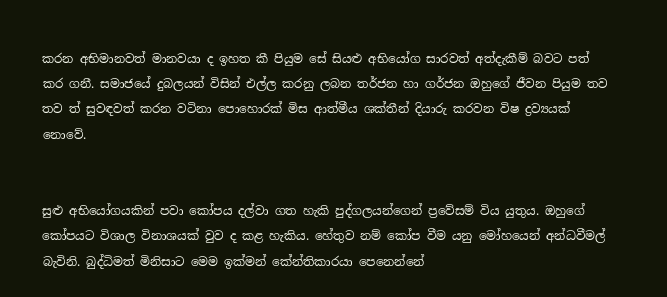කරන අභිමානවත් මානවයා ද ඉහත කී පියුම සේ සියළු අභියෝග සාරවත් අත්දැකීම් බවට පත් කර ගනී. සමාජයේ දුබලයන් විසින් එල්ල කරනු ලබන තර්ජන හා ගර්ජන ඔහුගේ ජීවන පියුම තව තව ත් සුවඳවත් කරන වටිනා පොහොරක් මිස ආත්මීය ශක්තීන් දියාරු කරවන විෂ ද්‍රව්‍යයක් නොවේ.


සුළු අභියෝගයකින් පවා කෝපය දල්වා ගත හැකි පුද්ගලයන්ගෙන් ප්‍රවේසම් විය යුතුය. ඔහුගේ කෝපයට විශාල විනාශයක් වුව ද කළ හැකිය. හේතුව නම් කෝප වීම යනු මෝහයෙන් අන්ධවීමල් බැවිනි. බුද්ධිමත් මිනිසාට මෙම ඉක්මන් කේන්තිකාරයා පෙනෙන්නේ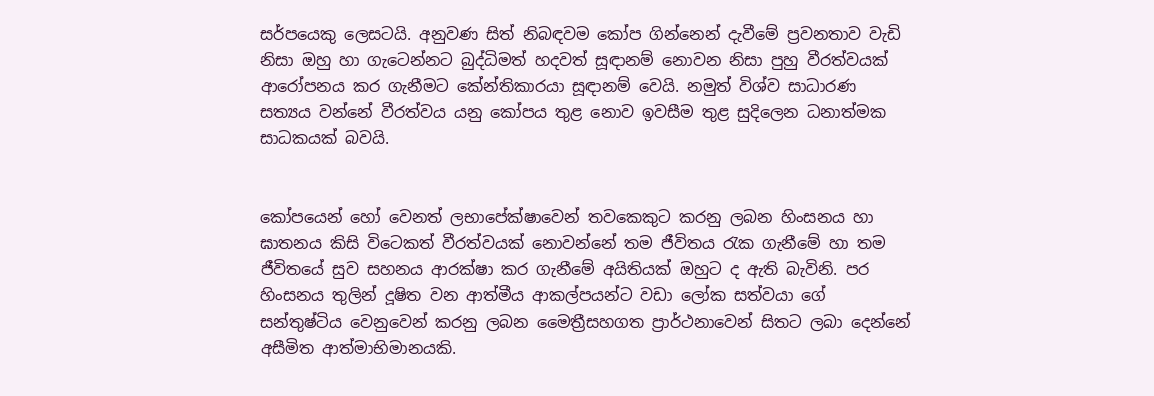සර්පයෙකු ලෙසටයි. අනුවණ සිත් නිබඳවම කෝප ගින්නෙන් දැවීමේ ප්‍රවනතාව වැඩි නිසා ඔහු හා ගැටෙන්නට බුද්ධිමත් හදවත් සූඳානම් නොවන නිසා පුහු වීරත්වයක් ආරෝපනය කර ගැනීමට කේන්තිකාරයා සූඳානම් වෙයි. නමුත් විශ්ව සාධාරණ සත්‍යය වන්නේ වීරත්වය යනු කෝපය තුළ නොව ඉවසීම තුළ සුදිලෙන ධනාත්මක සාධකයක් බවයි.


කෝපයෙන් හෝ වෙනත් ලභාපේක්ෂාවෙන් තවකෙකුට කරනු ලබන හිංසනය හා ඝාතනය කිසි විටෙකත් වීරත්වයක් නොවන්නේ තම ජීවිතය රැක ගැනීමේ හා තම ජීවිතයේ සුව සහනය ආරක්ෂා කර ගැනීමේ අයිතියක් ඔහුට ද ඇති බැවිනි. පර හිංසනය තුලින් දූෂිත වන ආත්මීය ආකල්පයන්ට වඩා ලෝක සත්වයා ගේ සන්තුෂ්ටිය වෙනුවෙන් කරනු ලබන මෛත්‍රීසහගත ප්‍රාර්ථනාවෙන් සිතට ලබා දෙන්නේ අසීමිත ආත්මාභිමානයකි.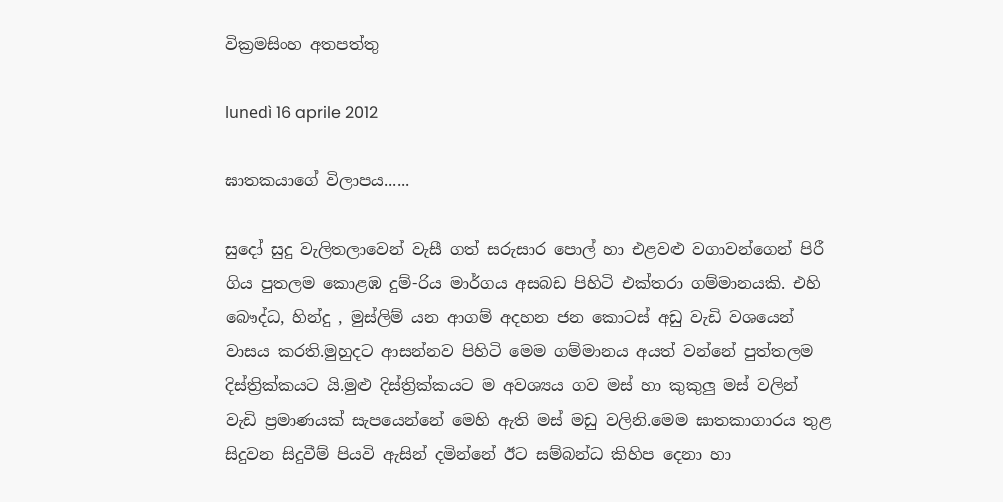වික්‍රමසිංහ අතපත්තු

lunedì 16 aprile 2012

ඝාතකයාගේ විලාපය......

සුදෝ සුදු වැලිතලාවෙන් වැසී ගත් සරුසාර පොල් හා එළවළු වගාවන්ගෙන් පිරී ගිය පුතලම කොළඹ දුම්-රිය මාර්ගය අසබඩ පිහිටි එක්තරා ගම්මානයකි. එහි බෞද්ධ, හින්දු , මුස්ලිම් යන ආගම් අදහන ජන කොටස් අඩු වැඩි වශයෙන් වාසය කරති.මුහුදට ආසන්නව පිහිටි මෙම ගම්මානය අයත් වන්නේ පුත්තලම දිස්ත්‍රික්කයට යි.මුළු දිස්ත්‍රික්කයට ම අවශ්‍යය ගව මස් හා කුකුලු මස් වලින් වැඩි ප්‍රමාණයක් සැපයෙන්නේ මෙහි ඇති මස් මඩු වලිනි.මෙම ඝාතකාගාරය තුළ සිදුවන සිදුවීම් පියවි ඇසින් දමින්නේ ඊට සම්බන්ධ කිහිප දෙනා හා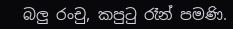බලු රංචු, කපුටු රෑන් පමණි.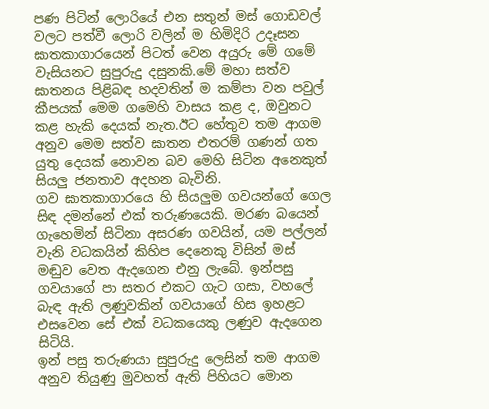පණ පිටින් ලොරියේ එන සතුන් මස් ගොඩවල් වලට පත්වී ලොරි වලින් ම හිමිදිරි උදෑසන ඝාතකාගාරයෙන් පිටත් වෙන අයුරු මේ ගමේ වැසියනට සුපුරුදු දසුනකි.මේ මහා සත්ව ඝාතනය පිළිබඳ හදවතින් ම කම්පා වන පවුල් කීපයක් මෙම ගමෙහි වාසය කළ ද, ඔවුනට කළ හැකි දෙයක් නැත.ඊට හේතුව තම ආගම අනුව මෙම සත්ව ඝාතන එතරම් ගණන් ගත යුතු දෙයක් නොවන බව මෙහි සිටින අනෙකුත් සියලු ජනතාව අදහන බැවිනි.
ගව ඝාතකාගාරයෙ හි සියලුම ගවයන්ගේ ගෙල සිඳ දමන්නේ එක් තරුණයෙකි. මරණ බයෙන් ගැහෙමින් සිටිනා අසරණ ගවයින්, යම පල්ලන් වැනි වධකයින් කිහිප දෙනෙකු විසින් මස් මඬුව වෙත ඇදගෙන එනු ලැබේ. ඉන්පසු ගවයාගේ පා සතර එකට ගැට ගසා, වහලේ බැඳ ඇති ලණුවකින් ගවයාගේ හිස ඉහළට එසවෙන සේ එක් වධකයෙකු ලණුව ඇදගෙන සිටියි.
ඉන් පසු තරුණයා සුපුරුදු ලෙසින් තම ආගම අනුව තියුණු මුවහත් ඇති පිහියට මොන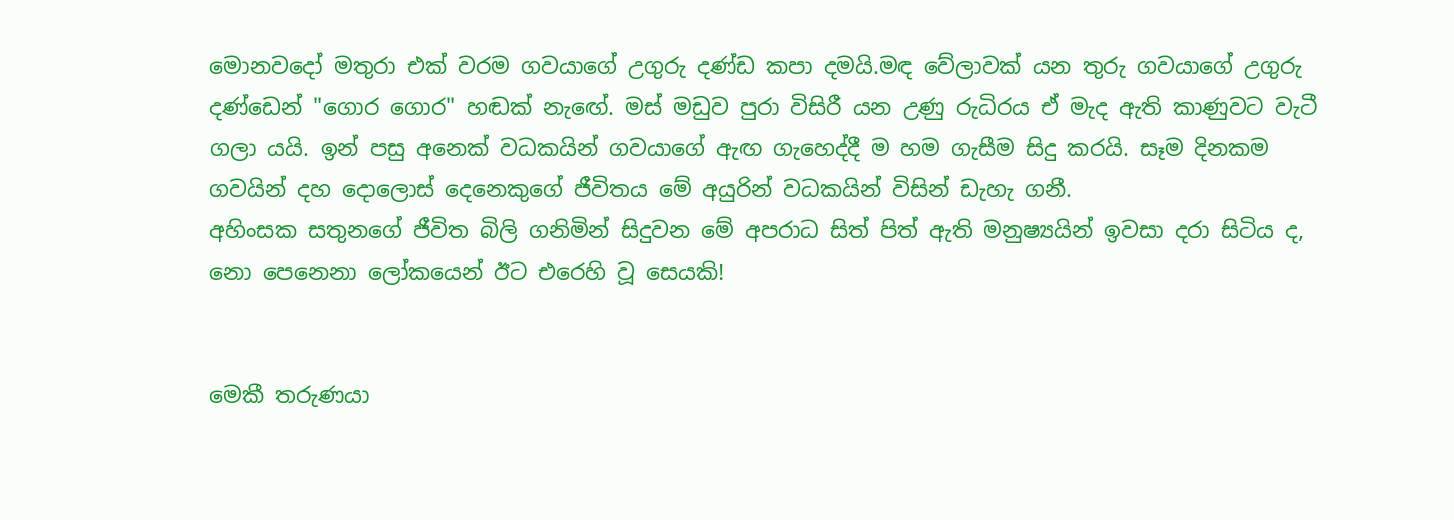මොනවදෝ මතුරා එක් වරම ගවයාගේ උගුරු දණ්ඩ කපා දමයි.මඳ වේලාවක් යන තුරු ගවයාගේ උගුරු දණ්ඩෙන් "ගොර ගොර" හඬක් නැඟේ. මස් මඩුව පුරා විසිරී යන උණු රුධිරය ඒ මැද ඇති කාණුවට වැටී ගලා යයි. ඉන් පසු අනෙක් වධකයින් ගවයාගේ ඇඟ ගැහෙද්දී ම හම ගැසීම සිදු කරයි. සෑම දිනකම ගවයින් දහ දොලොස් දෙනෙකුගේ ජීවිතය මේ අයුරින් වධකයින් විසින් ඩැහැ ගනී.
අහිංසක සතුනගේ ජීවිත බිලි ගනිමින් සිදුවන මේ අපරාධ සිත් පිත් ඇති මනුෂ්‍යයින් ඉවසා දරා සිටිය ද, නො පෙනෙනා ලෝකයෙන් ඊට එරෙහි වූ සෙයකි!


මෙකී තරුණයා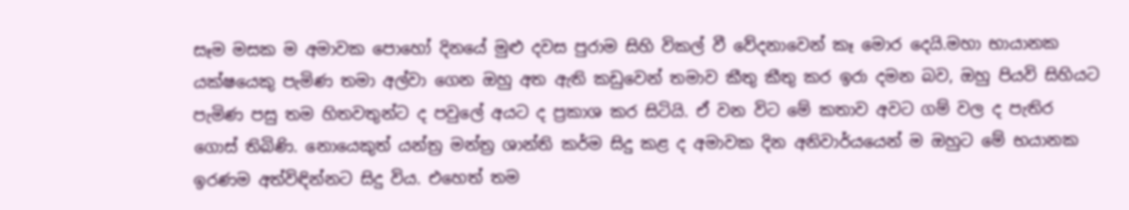සෑම මසක ම අමාවක පොහෝ දිනයේ මුළු දවස පුරාම සිහි විකල් වී වේදනාවෙන් කෑ මොර දෙයි.මහා භායානක යක්ෂයෙකු පැමිණ තමා අල්වා ගෙන ඔහු අත ඇති කඩුවෙන් තමාව කීතු කීතු කර ඉරා දමන බව, ඔහු පියවි සිහියට පැමිණ පසු තම හිතවතුන්ට ද පවුලේ අයට ද ප්‍රකාශ කර සිටියි. ඒ වන විට මේ කතාව අවට ගම් වල ද පැතිර ගොස් තිබිණි. නොයෙකුත් යන්ත්‍ර මන්ත්‍ර ශාන්ති කර්ම සිදු කළ ද අමාවක දින අනිවාර්යයෙන් ම ඔහුට මේ භයානක ඉරණම අත්විඳින්නට සිදු විය. එහෙත් තම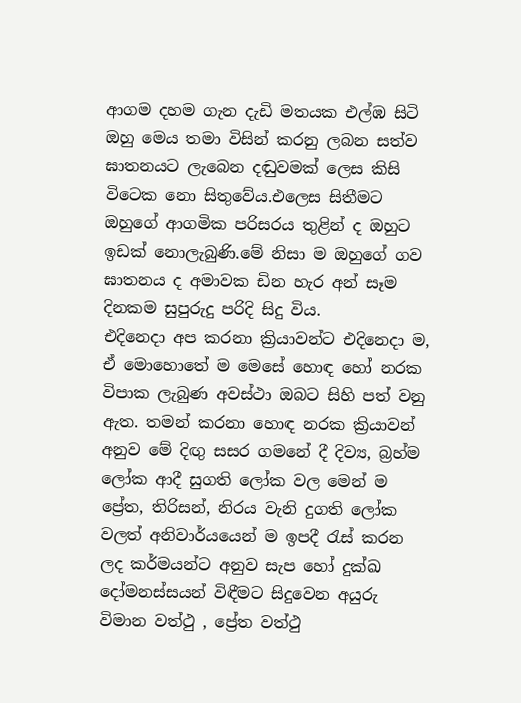ආගම දහම ගැන දැඩි මතයක එල්ඹ සිටි ඔහු මෙය තමා විසින් කරනු ලබන සත්ව ඝාතනයට ලැබෙන දඬුවමක් ලෙස කිසි විටෙක නො සිතුවේය.එලෙස සිතීමට ඔහුගේ ආගමික පරිසරය තුළින් ද ඔහුට ඉඩක් නොලැබුණි.මේ නිසා ම ඔහුගේ ගව ඝාතනය ද අමාවක ඩින හැර අන් සෑම දිනකම සුපුරුදු පරිදි සිදු විය.
එදිනෙදා අප කරනා ක්‍රියාවන්ට එදිනෙදා ම, ඒ මොහොතේ ම මෙසේ හොඳ හෝ නරක විපාක ලැබුණ අවස්ථා ඔබට සිහි පත් වනු ඇත. තමන් කරනා හොඳ නරක ක්‍රියාවන් අනුව මේ දිඟු සසර ගමනේ දී දිව්‍ය, බ්‍රහ්ම ලෝක ආදී සුගති ලෝක වල මෙන් ම ප්‍රේත, තිරිසන්, නිරය වැනි දුගති ලෝක වලත් අනිවාර්යයෙන් ම ඉපදී රැස් කරන ලද කර්මයන්ට අනුව සැප හෝ දුක්ඛ දෝමනස්සයන් විඳීමට සිදුවෙන අයුරු විමාන වත්ථු , ප්‍රේත වත්ථු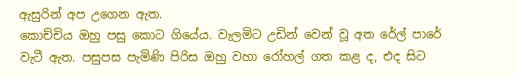ඇසුරින් අප උගෙන ඇත.
කොච්චිය ඔහු පසු කොට ගියේය. වැලමිට උඩින් වෙන් වූ අත රේල් පාරේ වැටී ඇත. පසුපස පැමිණි පිරිස ඔහු වහා රෝහල් ගත කළ ද, එද සිට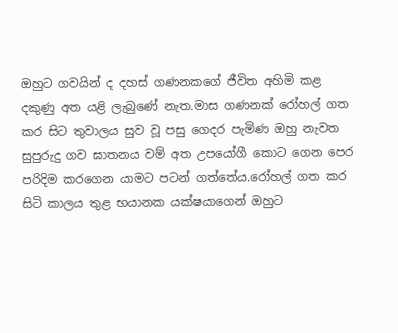ඔහුට ගවයින් ද දහස් ගණනකගේ ජීවිත අහිමි කළ දකුණු අත යළි ලැබුණේ නැත.මාස ගණනක් රෝහල් ගත කර සිට තුවාලය සුව වූ පසු ගෙදර පැමිණ ඔහු නැවත සුපුරුදු ගව ඝාතනය වම් අත උපයෝගී කොට ගෙන පෙර පරිදිම කරගෙන යාමට පටන් ගත්තේය.රෝහල් ගත කර සිටි කාලය තුළ භයානක යක්ෂයාගෙන් ඔහුට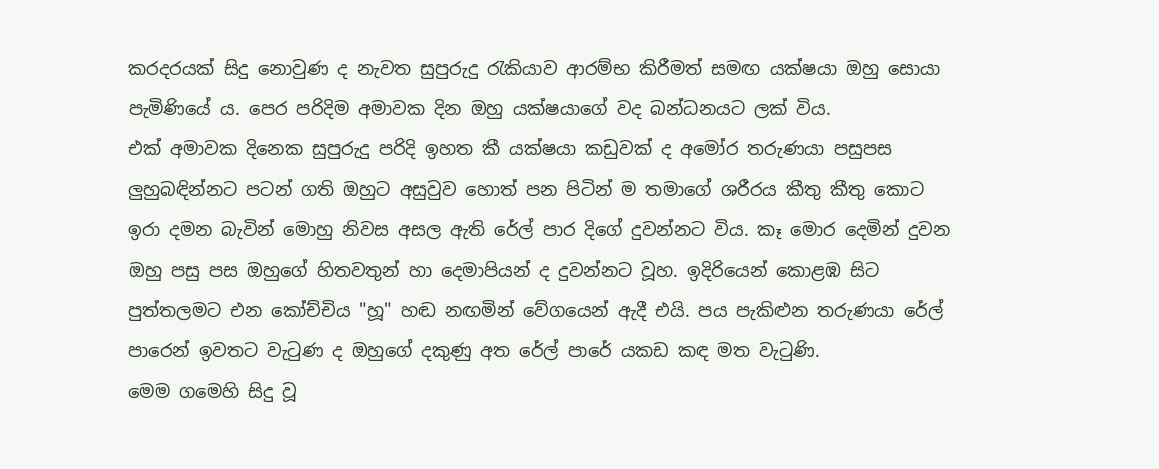කරදරයක් සිදු නොවුණ ද නැවත සුපුරුදු රැකියාව ආරම්භ කිරීමත් සමඟ යක්ෂයා ඔහු සොයා පැමිණියේ ය. පෙර පරිදිම අමාවක දින ඔහු යක්ෂයාගේ වද බන්ධනයට ලක් විය.
එක් අමාවක දිනෙක සුපුරුදු පරිදි ඉහත කී යක්ෂයා කඩුවක් ද අමෝර තරුණයා පසුපස ලුහුබඳින්නට පටන් ගති ඔහුට අසුවුව හොත් පන පිටින් ම තමාගේ ශරීරය කීතු කීතු කොට ඉරා දමන බැවින් මොහු නිවස අසල ඇති රේල් පාර දිගේ දුවන්නට විය. කෑ මොර දෙමින් දුවන ඔහු පසු පස ඔහුගේ හිතවතුන් හා දෙමාපියන් ද දුවන්නට වූහ. ඉදිරියෙන් කොළඹ සිට පුත්තලමට එන කෝච්චිය "හූ" හඬ නඟමින් වේගයෙන් ඇදී එයි. පය පැකිළුන තරුණයා රේල් පාරෙන් ඉවතට වැටුණ ද ඔහුගේ දකුණු අත රේල් පාරේ යකඩ කඳ මත වැටුණි.
මෙම ගමෙහි සිදු වූ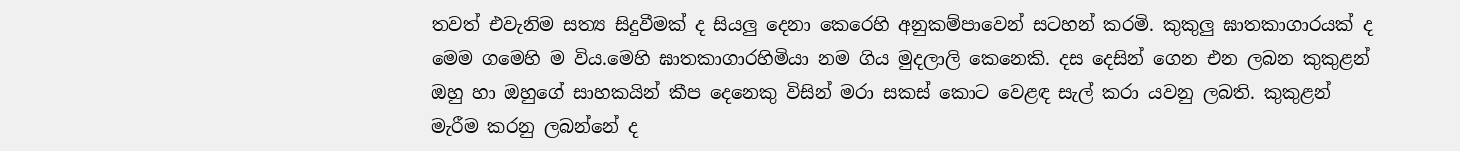තවත් එවැනිම සත්‍ය සිදුවීමක් ද සියලු දෙනා කෙරෙහි අනුකම්පාවෙන් සටහන් කරමි. කුකුලු ඝාතකාගාරයක් ද මෙම ගමෙහි ම විය.මෙහි ඝාතකාගාරහිමියා නම ගිය මුදලාලි කෙනෙකි. දස දෙසින් ගෙන එන ලබන කුකුළන් ඔහු හා ඔහුගේ සාහකයින් කීප දෙනෙකු විසින් මරා සකස් කොට වෙළඳ සැල් කරා යවනු ලබති. කුකුළන් මැරීම කරනු ලබන්නේ ද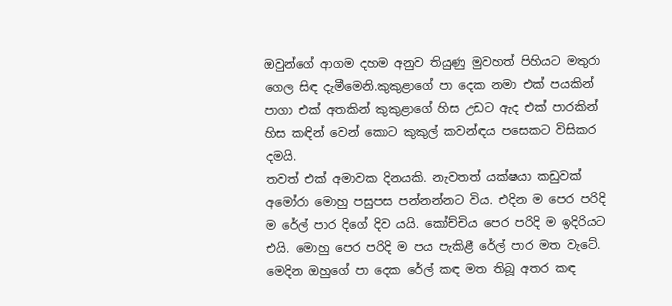ඔවුන්ගේ ආගම දහම අනුව තියුණු මුවහත් පිහියට මතුරා ගෙල සිඳ දැමීමෙනි.කුකුළාගේ පා දෙක නමා එක් පයකින් පාගා එක් අතකින් කුකුළාගේ හිස උඩට ඇද එක් පාරකින් හිස කඳින් වෙන් කොට කුකුල් කවන්ඳය පසෙකට විසිකර දමයි.
තවත් එක් අමාවක දිනයකි. නැවතත් යක්ෂයා කඩුවක් අමෝරා මොහු පසුපස පන්නන්නට විය. එදින ම පෙර පරිදි ම රේල් පාර දිගේ දිව යයි. කෝච්චිය පෙර පරිදි ම ඉදිරියට එයි. මොහු පෙර පරිදි ම පය පැකිළී රේල් පාර මත වැටේ. මෙදින ඔහුගේ පා දෙක රේල් කඳ මත තිබූ අතර කඳ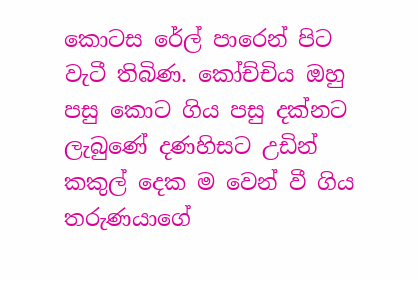කොටස රේල් පාරෙන් පිට වැටී තිබිණ. කෝච්චිය ඔහු පසු කොට ගිය පසු දක්නට ලැබුණේ දණහිසට උඩින් කකුල් දෙක ම වෙන් වී ගිය තරුණයාගේ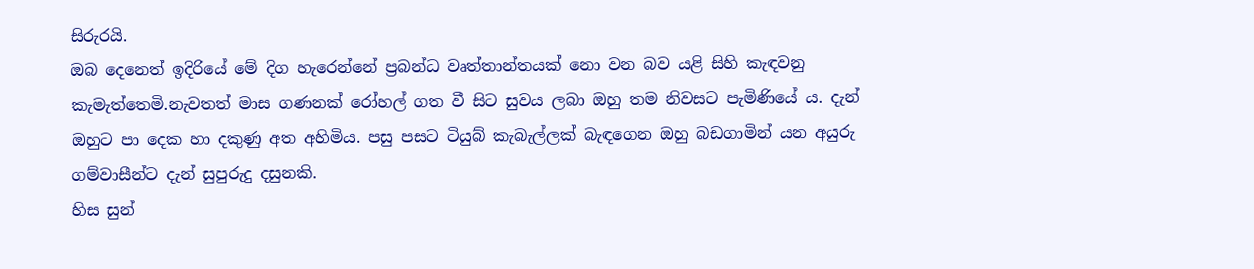සිරුරයි.
ඔබ දෙනෙත් ඉදිරියේ මේ දිග හැරෙන්නේ ප්‍රබන්ධ වෘත්තාන්තයක් නො වන බව යළි සිහි කැඳවනු කැමැත්තෙමි.නැවතත් මාස ගණනක් රෝහල් ගත වී සිට සුවය ලබා ඔහු තම නිවසට පැමිණියේ ය. දැන් ඔහුට පා දෙක හා දකුණු අත අහිමිය. පසු පසට ටියුබ් කැබැල්ලක් බැඳගෙන ඔහු බඩගාමින් යන අයුරු ගම්වාසීන්ට දැන් සුපුරුදු දසුනකි.
හිස සුන්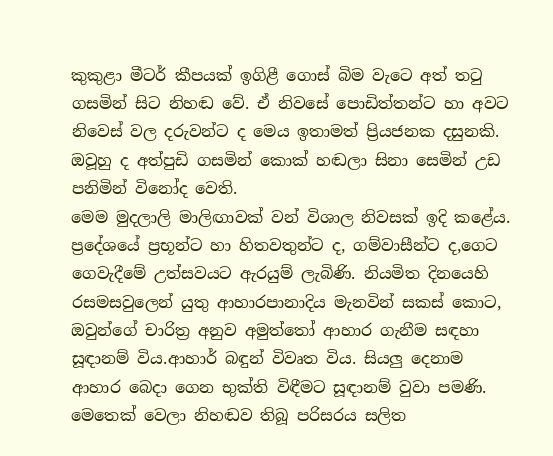කුකුළා මීටර් කීපයක් ඉගිළී ගොස් බිම වැටෙ අත් තටු ගසමින් සිට නිහඬ වේ. ඒ නිවසේ පොඩිත්තන්ට හා අවට නිවෙස් වල දරුවන්ට ද මෙය ඉතාමත් ප්‍රියජනක දසුනකි. ඔවූහු ද අත්පුඩි ගසමින් කොක් හඬලා සිනා සෙමින් උඩ පනිමින් විනෝද වෙති.
මෙම මුදලාලි මාලිඟාවක් වන් විශාල නිවසක් ඉදි කළේය. ප්‍රදේශයේ ප්‍රභූන්ට හා හිතවතුන්ට ද, ගම්වාසීන්ට ද,ගෙට ගෙවැදීමේ උත්සවයට ඇරයුම් ලැබිණි. නියමිත දිනයෙහි රසමසවුලෙන් යුතු ආහාරපානාදිය මැනවින් සකස් කොට, ඔවුන්ගේ චාරිත්‍ර අනුව අමුත්තෝ ආහාර ගැනීම සඳහා සූඳානම් විය.ආහාර් බඳුන් විවෘත විය. සියලු දෙනාම ආහාර බෙදා ගෙන භුක්ති විඳීමට සූඳානම් වුවා පමණි.
මෙතෙක් වෙලා නිහඬව තිබූ පරිසරය සලිත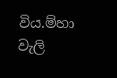විය.ම්හා වැලි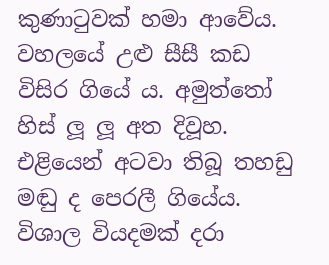කුණාටුවක් හමා ආවේය. වහලයේ උළු සීසී කඩ විසිර ගියේ ය. අමුත්තෝ හිස් ලූ ලූ අත දිවූහ. එළියෙන් අටවා තිබූ තහඩු මඬු ද පෙරලී ගියේය. විශාල වියදමක් දරා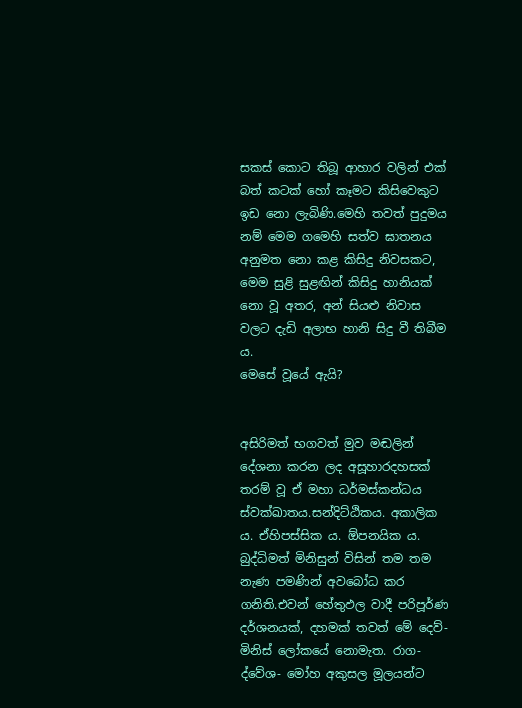සකස් කොට තිබූ ආහාර වලින් එක් බත් කටක් හෝ කෑමට කිසිවෙකුට ඉඩ නො ලැබිණි.මෙහි තවත් පුදුමය නම් මෙම ගමෙහි සත්ව ඝාතනය අනුමත නො කළ කිසිදු නිවසකට, මෙම සුළි සුළඟින් කිසිදු හානියක් නො වූ අතර, අන් සියළු නිවාස වලට දැඩි අලාභ හානි සිදු වී තිබීම ය.
මෙසේ වූයේ ඇයි?


අසිරිමත් භගවත් මුව මඬලින් දේශනා කරන ලද අසූහාරදහසක් තරම් වූ ඒ මහා ධර්මස්කන්ධය ස්වක්ඛාතය.සන්දිට්ඨිකය. අකාලික ය. ඒහිපස්සික ය. ඕපනයික ය. බුද්ධිමත් මිනිසුන් විසින් තම තම නැණ පමණින් අවබෝධ කර ගනිති.එවන් හේතුඵල වාදී පරිපූර්ණ දර්ශනයක්, දහමක් තවත් මේ දෙව්- මිනිස් ලෝකයේ නොමැත. රාග-ද්වේශ- මෝහ අකුසල මූලයන්ට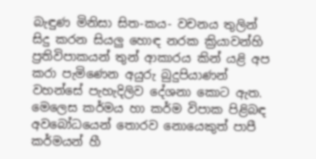බැඳුණ මිනිසා සිත-කය- වචනය තුලින් සිදු කරන සියලු හොඳ නරක ක්‍රියාවන්හි ප්‍රතිවිපාකයන් තුන් ආකාරය කින් යළි අප කරා පැමිණෙන අයුරු බුදුපියාණන් වහන්සේ පැහැදිලිව දේශනා කොට ඇත.
මෙලෙස කර්මය හා කර්ම විපාක පිළිබඳ අවබෝධයෙන් තොරව නොයෙකුත් පාපී කර්මයන් හී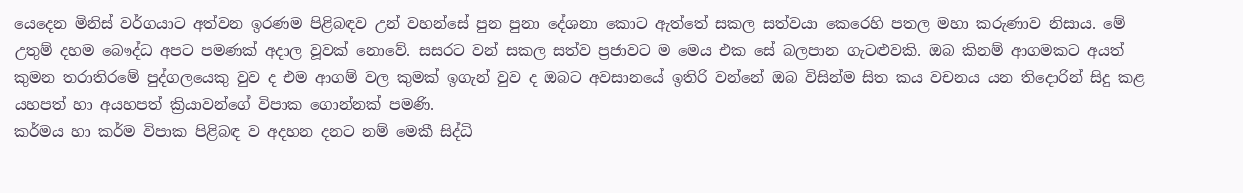යෙදෙන මිනිස් වර්ගයාට අත්වන ඉරණම පිළිබඳව උන් වහන්සේ පුන පුනා දේශනා කොට ඇත්තේ සකල සත්වයා කෙරෙහි පතල මහා කරුණාව නිසාය. මේ උතුම් දහම බෞද්ධ අපට පමණක් අදාල වූවක් නොවේ. සසරට වන් සකල සත්ව ප්‍රජාවට ම මෙය එක සේ බලපාන ගැටළුවකි. ඔබ කිනම් ආගමකට අයත් කුමන තරාතිරමේ පුද්ගලයෙකු වුව ද එම ආගම් වල කුමක් ඉගැන් වුව ද ඔබට අවසානයේ ඉතිරි වන්නේ ඔබ විසින්ම සිත කය වචනය යන තිදොරින් සිදු කළ යහපත් හා අයහපත් ක්‍රියාවන්ගේ විපාක ගොන්නක් පමණි.
කර්මය හා කර්ම විපාක පිළිබඳ ව අදහන දනට නම් මෙකී සිද්ධි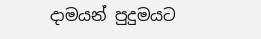දාමයන් පුදුමයට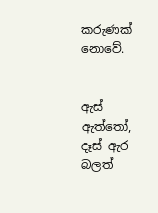කරුණක් නොවේ.


ඇස් ඇත්තෝ, දෑස් ඇර බලත්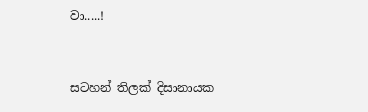වා.....!


සටහන් තිලක් දිසානායක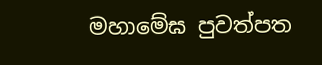මහාමේඝ පුවත්පත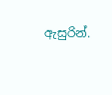ඇසුරින්.